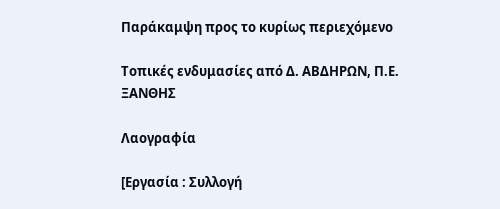Παράκαμψη προς το κυρίως περιεχόμενο

Τοπικές ενδυμασίες από Δ. ΑΒΔΗΡΩΝ, Π.Ε. ΞΑΝΘΗΣ

Λαογραφία

[Εργασία : Συλλογή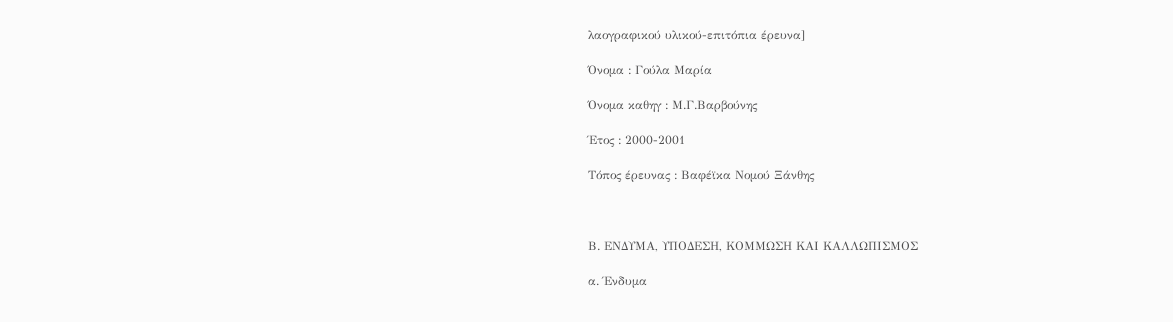λαογραφικού υλικού-επιτόπια έρευνα]

Όνομα : Γούλα Μαρία

Όνομα καθηγ : Μ.Γ.Βαρβούνης

Έτος : 2000-2001

Τόπος έρευνας : Βαφέϊκα Νομού Ξάνθης



Β. ΕΝΔΥΜΑ, ΥΠΟΔΕΣΗ, ΚΟΜΜΩΣΗ ΚΑΙ ΚΑΛΛΩΠΙΣΜΟΣ

α. Ένδυμα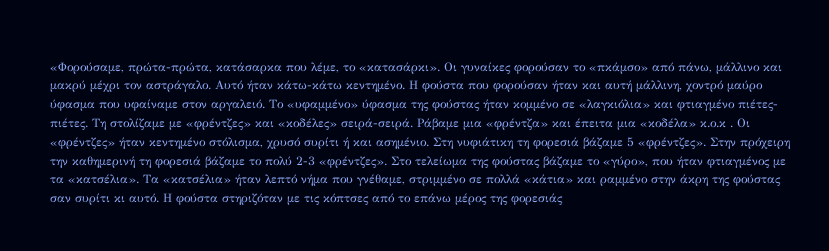«Φορούσαμε, πρώτα-πρώτα, κατάσαρκα που λέμε, το «κατασάρκι». Οι γυναίκες φορούσαν το «πκάμσο» από πάνω, μάλλινο και μακρύ μέχρι τον αστράγαλο. Αυτό ήταν κάτω-κάτω κεντημένο. Η φούστα που φορούσαν ήταν και αυτή μάλλινη, χοντρό μαύρο ύφασμα που υφαίναμε στον αργαλειό. Το «υφαμμένο» ύφασμα της φούστας ήταν κομμένο σε «λαγκιόλια» και φτιαγμένο πιέτες-πιέτες. Τη στολίζαμε με «φρέντζες» και «κοδέλες» σειρά-σειρά. Ράβαμε μια «φρέντζα» και έπειτα μια «κοδέλα» κ.ο.κ . Οι «φρέντζες» ήταν κεντημένο στόλισμα, χρυσό συρίτι ή και ασημένιο. Στη νυφιάτικη τη φορεσιά βάζαμε 5 «φρέντζες». Στην πρόχειρη την καθημερινή τη φορεσιά βάζαμε το πολύ 2-3 «φρέντζες». Στο τελείωμα της φούστας βάζαμε το «γύρο», που ήταν φτιαγμένος με τα «κατσέλια». Τα «κατσέλια» ήταν λεπτό νήμα που γνέθαμε, στριμμένο σε πολλά «κάτια» και ραμμένο στην άκρη της φούστας σαν συρίτι κι αυτό. Η φούστα στηριζόταν με τις κόπτσες από το επάνω μέρος της φορεσιάς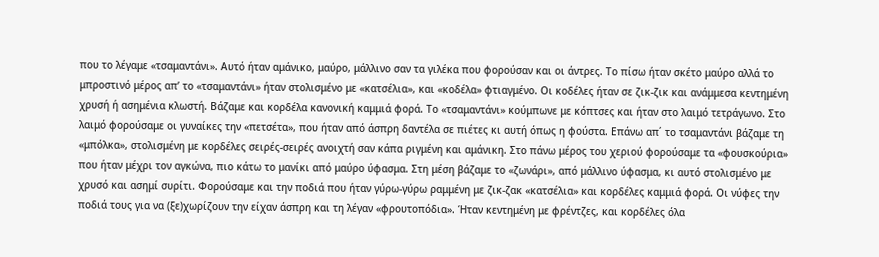που το λέγαμε «τσαμαντάνι». Αυτό ήταν αμάνικο, μαύρο, μάλλινο σαν τα γιλέκα που φορούσαν και οι άντρες. Το πίσω ήταν σκέτο μαύρο αλλά το μπροστινό μέρος απ’ το «τσαμαντάνι» ήταν στολισμένο με «κατσέλια», και «κοδέλα» φτιαγμένο. Οι κοδέλες ήταν σε ζικ-ζικ και ανάμμεσα κεντημένη χρυσή ή ασημένια κλωστή. Βάζαμε και κορδέλα κανονική καμμιά φορά. Το «τσαμαντάνι» κούμπωνε με κόπτσες και ήταν στο λαιμό τετράγωνο. Στο λαιμό φορούσαμε οι γυναίκες την «πετσέτα», που ήταν από άσπρη δαντέλα σε πιέτες κι αυτή όπως η φούστα. Επάνω απ΄ το τσαμαντάνι βάζαμε τη «μπόλκα», στολισμένη με κορδέλες σειρές-σειρές ανοιχτή σαν κάπα ριγμένη και αμάνικη. Στο πάνω μέρος του χεριού φορούσαμε τα «φουσκούρια» που ήταν μέχρι τον αγκώνα, πιο κάτω το μανίκι από μαύρο ύφασμα. Στη μέση βάζαμε το «ζωνάρι», από μάλλινο ύφασμα, κι αυτό στολισμένο με χρυσό και ασημί συρίτι. Φορούσαμε και την ποδιά που ήταν γύρω-γύρω ραμμένη με ζικ-ζακ «κατσέλια» και κορδέλες καμμιά φορά. Οι νύφες την ποδιά τους για να (ξε)χωρίζουν την είχαν άσπρη και τη λέγαν «φρουτοπόδια». Ήταν κεντημένη με φρέντζες, και κορδέλες όλα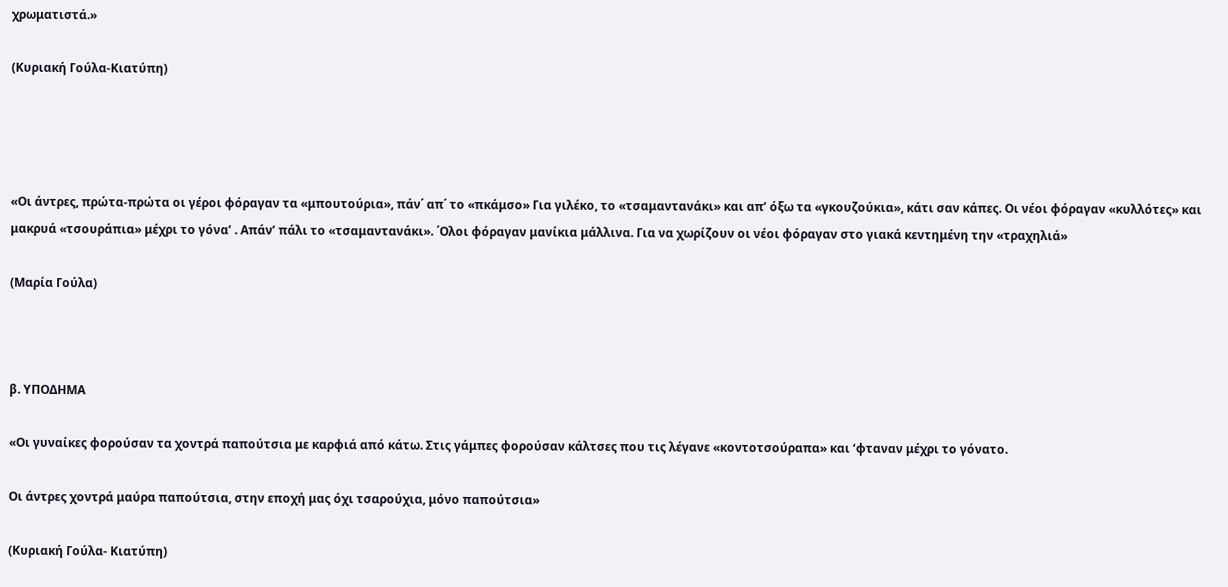χρωματιστά.»

(Κυριακή Γούλα-Κιατύπη)




«Οι άντρες, πρώτα-πρώτα οι γέροι φόραγαν τα «μπουτούρια», πάν΄ απ΄ το «πκάμσο» Για γιλέκο, το «τσαμαντανάκι» και απ’ όξω τα «γκουζούκια», κάτι σαν κάπες. Οι νέοι φόραγαν «κυλλότες» και μακρυά «τσουράπια» μέχρι το γόνα’ . Απάν’ πάλι το «τσαμαντανάκι». ΄Ολοι φόραγαν μανίκια μάλλινα. Για να χωρίζουν οι νέοι φόραγαν στο γιακά κεντημένη την «τραχηλιά»

(Μαρία Γούλα)



β. ΥΠΟΔΗΜΑ

«Οι γυναίκες φορούσαν τα χοντρά παπούτσια με καρφιά από κάτω. Στις γάμπες φορούσαν κάλτσες που τις λέγανε «κοντοτσούραπα» και ‘φταναν μέχρι το γόνατο.

Οι άντρες χοντρά μαύρα παπούτσια, στην εποχή μας όχι τσαρούχια, μόνο παπούτσια»

(Κυριακή Γούλα- Κιατύπη)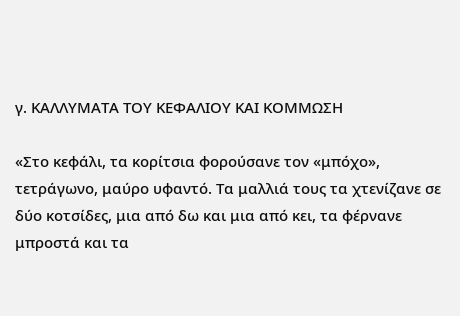γ. ΚΑΛΛΥΜΑΤΑ ΤΟΥ ΚΕΦΑΛΙΟΥ ΚΑΙ ΚΟΜΜΩΣΗ

«Στο κεφάλι, τα κορίτσια φορούσανε τον «μπόχο», τετράγωνο, μαύρο υφαντό. Τα μαλλιά τους τα χτενίζανε σε δύο κοτσίδες, μια από δω και μια από κει, τα φέρνανε μπροστά και τα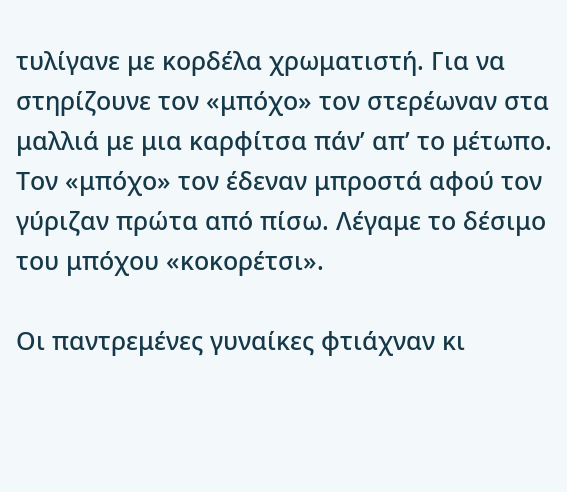τυλίγανε με κορδέλα χρωματιστή. Για να στηρίζουνε τον «μπόχο» τον στερέωναν στα μαλλιά με μια καρφίτσα πάν’ απ’ το μέτωπο. Τον «μπόχο» τον έδεναν μπροστά αφού τον γύριζαν πρώτα από πίσω. Λέγαμε το δέσιμο του μπόχου «κοκορέτσι».

Οι παντρεμένες γυναίκες φτιάχναν κι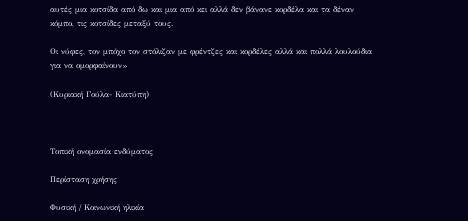αυτές μια κοτσίδα από δω και μια από κει αλλά δεν βάνανε κορδέλα και τα δέναν κόμπο, τις κοτσίδες μεταξύ τους.

Οι νύφες, τον μπόχο τον στόλιζαν με φρέντζες και κορδέλες αλλά και πολλά λουλούδια για να ομορφαίνουν»

(Κυριακή Γούλα- Κιατύπη)



Τοπική ονομασία ενδύματος

Περίσταση χρήσης

Φυσική / Κοινωνική ηλικία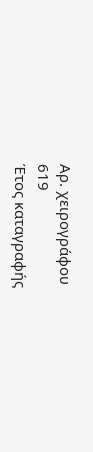Αρ. χειρογράφου
619
Έτος καταγραφής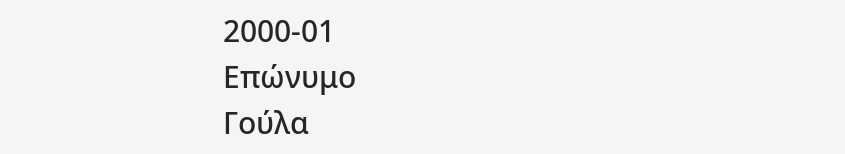2000-01
Επώνυμο
Γούλα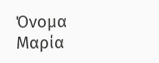Όνομα
Μαρία